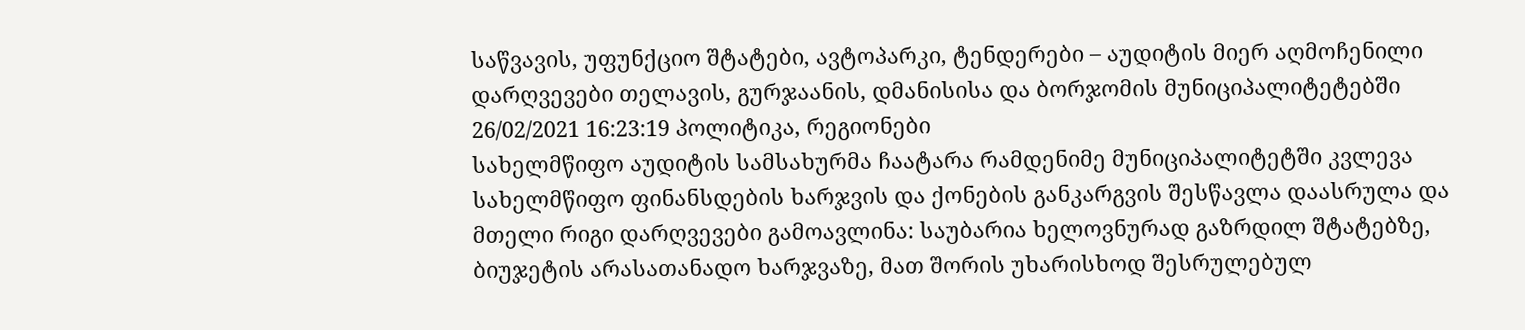საწვავის, უფუნქციო შტატები, ავტოპარკი, ტენდერები – აუდიტის მიერ აღმოჩენილი დარღვევები თელავის, გურჯაანის, დმანისისა და ბორჯომის მუნიციპალიტეტებში
26/02/2021 16:23:19 პოლიტიკა, რეგიონები
სახელმწიფო აუდიტის სამსახურმა ჩაატარა რამდენიმე მუნიციპალიტეტში კვლევა სახელმწიფო ფინანსდების ხარჯვის და ქონების განკარგვის შესწავლა დაასრულა და მთელი რიგი დარღვევები გამოავლინა: საუბარია ხელოვნურად გაზრდილ შტატებზე, ბიუჯეტის არასათანადო ხარჯვაზე, მათ შორის უხარისხოდ შესრულებულ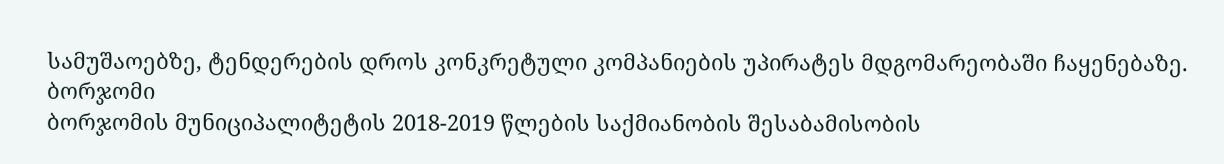სამუშაოებზე, ტენდერების დროს კონკრეტული კომპანიების უპირატეს მდგომარეობაში ჩაყენებაზე.
ბორჯომი
ბორჯომის მუნიციპალიტეტის 2018-2019 წლების საქმიანობის შესაბამისობის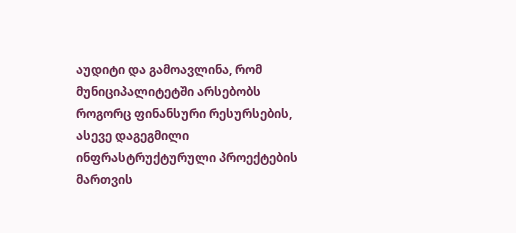აუდიტი და გამოავლინა, რომ მუნიციპალიტეტში არსებობს როგორც ფინანსური რესურსების, ასევე დაგეგმილი ინფრასტრუქტურული პროექტების მართვის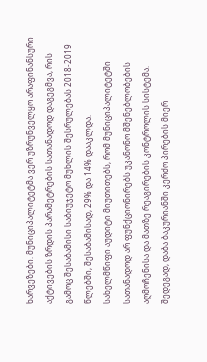ხარვეზები. მუნიციპალიტეტმა ვერ უზრუნველყო არაფინანსური აქტივების ზრდის პარამეტრების სათანადოდ დაგეგმვა, რის გამოც შესაბამისი საბიუჯეტო მუხლის შესრულებას 2018-2019 წლებში, შესაბამისად, 29% და 14% დააკლდა.
სახელმწიფი აუდიტი მიუთითებს, რომ მუნიციპალიტეტში სათანადოდ არ ფუნქციონირებს უკანონო მშენებლობების აღმოჩენისა და მათზე რეაგირების კონტროლის სისტემა. შედეგად, დაბა ბაკურიანში კერძო პირების მიერ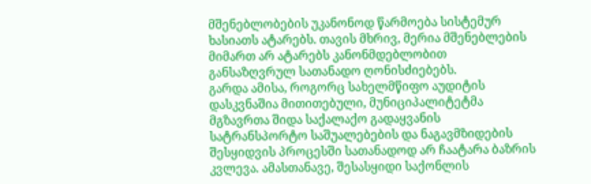მშენებლობების უკანონოდ წარმოება სისტემურ ხასიათს ატარებს. თავის მხრივ, მერია მშენებლების მიმართ არ ატარებს კანონმდებლობით განსაზღვრულ სათანადო ღონისძიებებს.
გარდა ამისა, როგორც სახელმწიფო აუდიტის დასკვნაშია მითითებული, მუნიციპალიტეტმა მგზავრთა შიდა საქალაქო გადაყვანის სატრანსპორტო საშუალებების და ნაგავმზიდების შესყიდვის პროცესში სათანადოდ არ ჩაატარა ბაზრის კვლევა. ამასთანავე, შესასყიდი საქონლის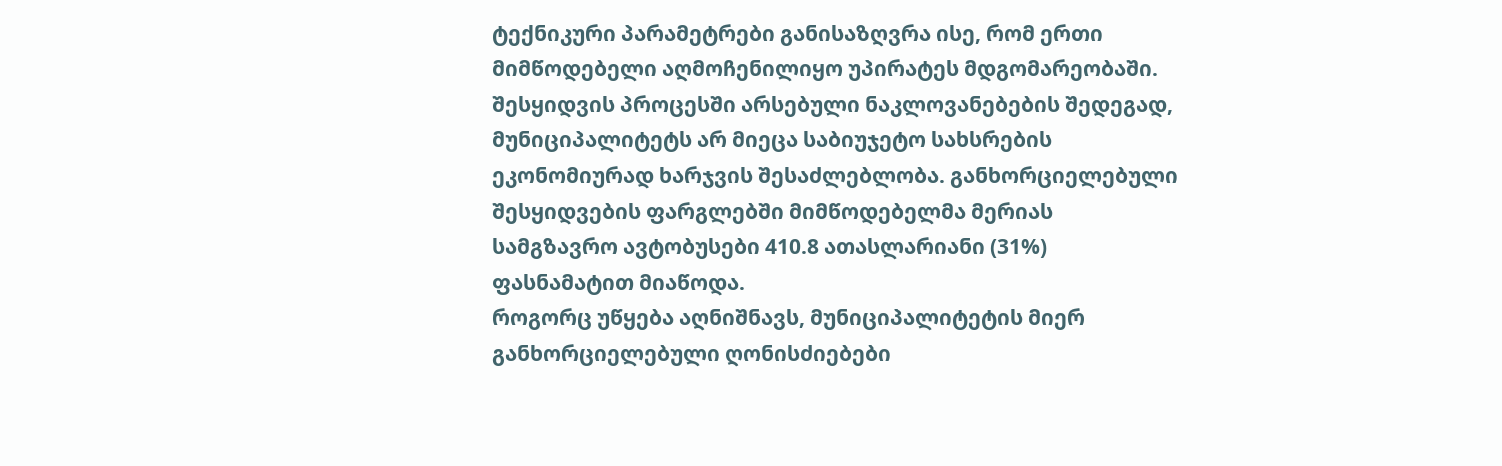ტექნიკური პარამეტრები განისაზღვრა ისე, რომ ერთი მიმწოდებელი აღმოჩენილიყო უპირატეს მდგომარეობაში. შესყიდვის პროცესში არსებული ნაკლოვანებების შედეგად, მუნიციპალიტეტს არ მიეცა საბიუჯეტო სახსრების ეკონომიურად ხარჯვის შესაძლებლობა. განხორციელებული შესყიდვების ფარგლებში მიმწოდებელმა მერიას სამგზავრო ავტობუსები 410.8 ათასლარიანი (31%) ფასნამატით მიაწოდა.
როგორც უწყება აღნიშნავს, მუნიციპალიტეტის მიერ განხორციელებული ღონისძიებები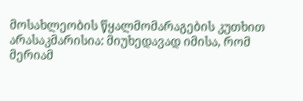მოსახლეობის წყალმომარაგების კუთხით არასაკმარისია: მიუხედავად იმისა, რომ მერიამ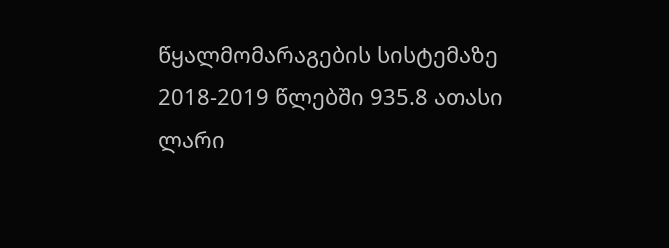წყალმომარაგების სისტემაზე 2018-2019 წლებში 935.8 ათასი ლარი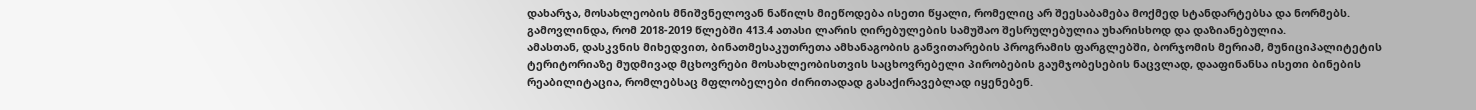დახარჯა, მოსახლეობის მნიშვნელოვან ნაწილს მიეწოდება ისეთი წყალი, რომელიც არ შეესაბამება მოქმედ სტანდარტებსა და ნორმებს.
გამოვლინდა, რომ 2018-2019 წლებში 413.4 ათასი ლარის ღირებულების სამუშაო შესრულებულია უხარისხოდ და დაზიანებულია.
ამასთან, დასკვნის მიხედვით, ბინათმესაკუთრეთა ამხანაგობის განვითარების პროგრამის ფარგლებში, ბორჯომის მერიამ, მუნიციპალიტეტის ტერიტორიაზე მუდმივად მცხოვრები მოსახლეობისთვის საცხოვრებელი პირობების გაუმჯობესების ნაცვლად, დააფინანსა ისეთი ბინების რეაბილიტაცია, რომლებსაც მფლობელები ძირითადად გასაქირავებლად იყენებენ.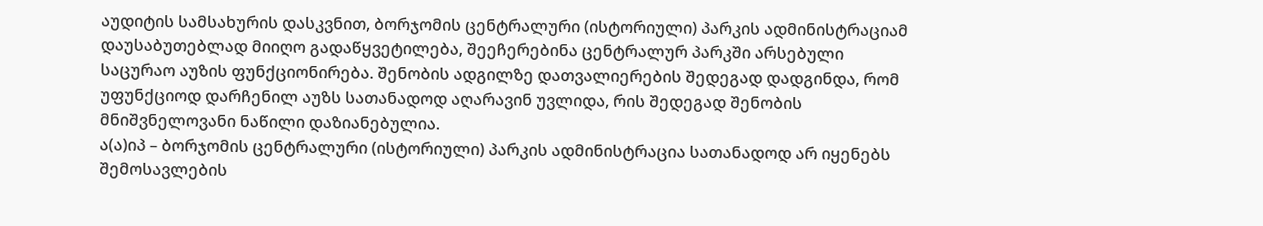აუდიტის სამსახურის დასკვნით, ბორჯომის ცენტრალური (ისტორიული) პარკის ადმინისტრაციამ დაუსაბუთებლად მიიღო გადაწყვეტილება, შეეჩერებინა ცენტრალურ პარკში არსებული საცურაო აუზის ფუნქციონირება. შენობის ადგილზე დათვალიერების შედეგად დადგინდა, რომ უფუნქციოდ დარჩენილ აუზს სათანადოდ აღარავინ უვლიდა, რის შედეგად შენობის მნიშვნელოვანი ნაწილი დაზიანებულია.
ა(ა)იპ – ბორჯომის ცენტრალური (ისტორიული) პარკის ადმინისტრაცია სათანადოდ არ იყენებს შემოსავლების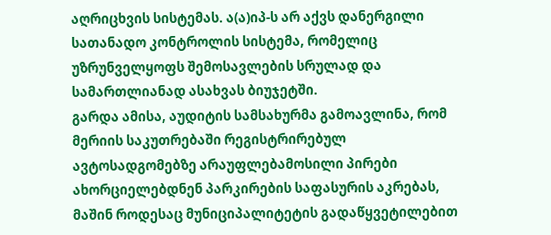აღრიცხვის სისტემას. ა(ა)იპ-ს არ აქვს დანერგილი სათანადო კონტროლის სისტემა, რომელიც უზრუნველყოფს შემოსავლების სრულად და სამართლიანად ასახვას ბიუჯეტში.
გარდა ამისა, აუდიტის სამსახურმა გამოავლინა, რომ მერიის საკუთრებაში რეგისტრირებულ ავტოსადგომებზე არაუფლებამოსილი პირები ახორციელებდნენ პარკირების საფასურის აკრებას, მაშინ როდესაც მუნიციპალიტეტის გადაწყვეტილებით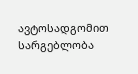ავტოსადგომით სარგებლობა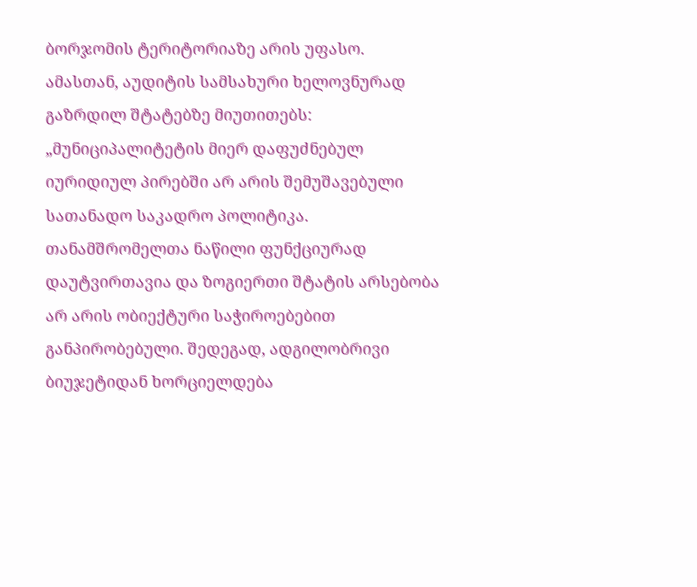ბორჯომის ტერიტორიაზე არის უფასო.
ამასთან, აუდიტის სამსახური ხელოვნურად გაზრდილ შტატებზე მიუთითებს:
„მუნიციპალიტეტის მიერ დაფუძნებულ იურიდიულ პირებში არ არის შემუშავებული სათანადო საკადრო პოლიტიკა. თანამშრომელთა ნაწილი ფუნქციურად დაუტვირთავია და ზოგიერთი შტატის არსებობა არ არის ობიექტური საჭიროებებით განპირობებული. შედეგად, ადგილობრივი ბიუჯეტიდან ხორციელდება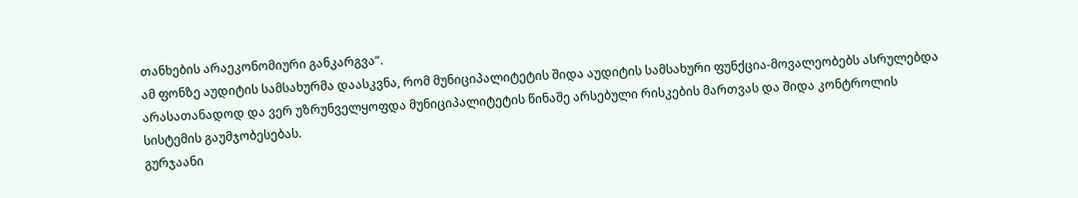თანხების არაეკონომიური განკარგვა“.
ამ ფონზე აუდიტის სამსახურმა დაასკვნა, რომ მუნიციპალიტეტის შიდა აუდიტის სამსახური ფუნქცია-მოვალეობებს ასრულებდა არასათანადოდ და ვერ უზრუნველყოფდა მუნიციპალიტეტის წინაშე არსებული რისკების მართვას და შიდა კონტროლის სისტემის გაუმჯობესებას.
გურჯაანი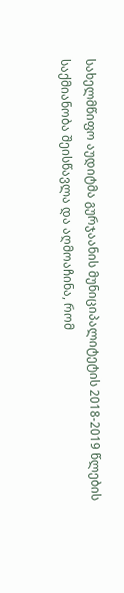სახელმწიფო აუდიტმა გურჯაანის მუნიციპალიტეტის 2018-2019 წლების საქმიანობა შეისწავლა და აღმოაჩინა, რომ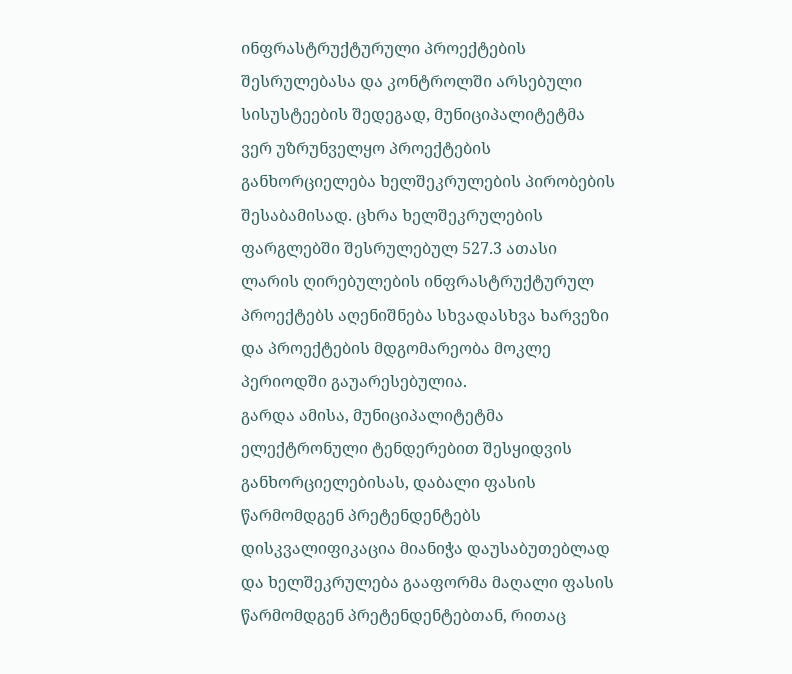ინფრასტრუქტურული პროექტების შესრულებასა და კონტროლში არსებული სისუსტეების შედეგად, მუნიციპალიტეტმა ვერ უზრუნველყო პროექტების განხორციელება ხელშეკრულების პირობების შესაბამისად. ცხრა ხელშეკრულების ფარგლებში შესრულებულ 527.3 ათასი ლარის ღირებულების ინფრასტრუქტურულ პროექტებს აღენიშნება სხვადასხვა ხარვეზი და პროექტების მდგომარეობა მოკლე პერიოდში გაუარესებულია.
გარდა ამისა, მუნიციპალიტეტმა ელექტრონული ტენდერებით შესყიდვის განხორციელებისას, დაბალი ფასის წარმომდგენ პრეტენდენტებს დისკვალიფიკაცია მიანიჭა დაუსაბუთებლად და ხელშეკრულება გააფორმა მაღალი ფასის წარმომდგენ პრეტენდენტებთან, რითაც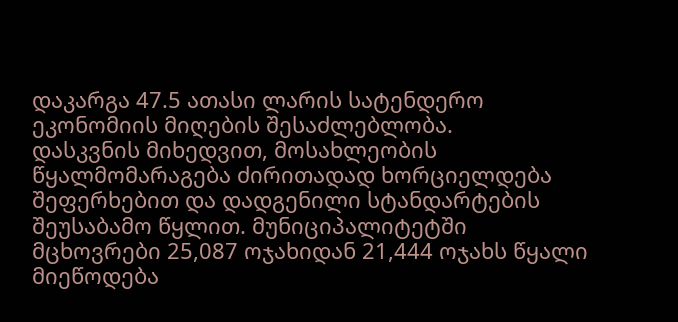დაკარგა 47.5 ათასი ლარის სატენდერო ეკონომიის მიღების შესაძლებლობა.
დასკვნის მიხედვით, მოსახლეობის წყალმომარაგება ძირითადად ხორციელდება შეფერხებით და დადგენილი სტანდარტების შეუსაბამო წყლით. მუნიციპალიტეტში მცხოვრები 25,087 ოჯახიდან 21,444 ოჯახს წყალი მიეწოდება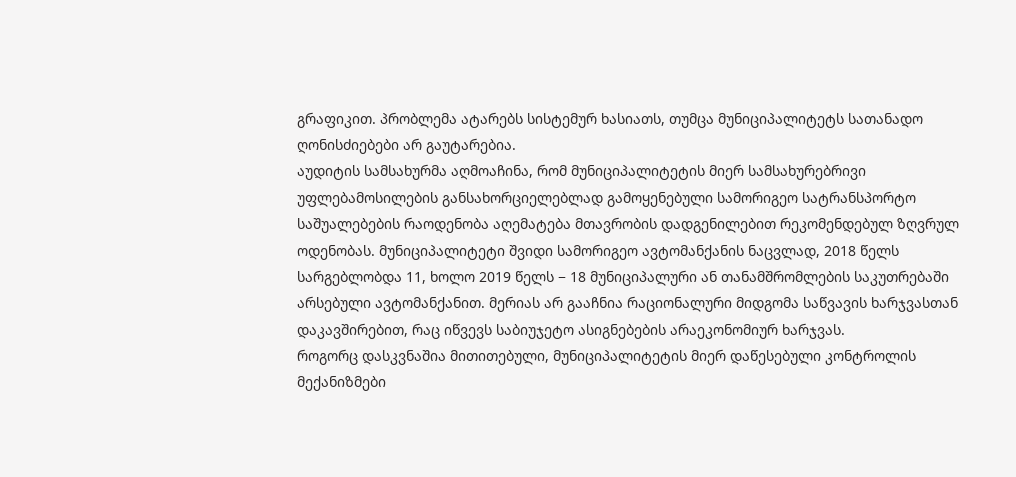გრაფიკით. პრობლემა ატარებს სისტემურ ხასიათს, თუმცა მუნიციპალიტეტს სათანადო ღონისძიებები არ გაუტარებია.
აუდიტის სამსახურმა აღმოაჩინა, რომ მუნიციპალიტეტის მიერ სამსახურებრივი უფლებამოსილების განსახორციელებლად გამოყენებული სამორიგეო სატრანსპორტო საშუალებების რაოდენობა აღემატება მთავრობის დადგენილებით რეკომენდებულ ზღვრულ ოდენობას. მუნიციპალიტეტი შვიდი სამორიგეო ავტომანქანის ნაცვლად, 2018 წელს სარგებლობდა 11, ხოლო 2019 წელს − 18 მუნიციპალური ან თანამშრომლების საკუთრებაში არსებული ავტომანქანით. მერიას არ გააჩნია რაციონალური მიდგომა საწვავის ხარჯვასთან დაკავშირებით, რაც იწვევს საბიუჯეტო ასიგნებების არაეკონომიურ ხარჯვას.
როგორც დასკვნაშია მითითებული, მუნიციპალიტეტის მიერ დაწესებული კონტროლის მექანიზმები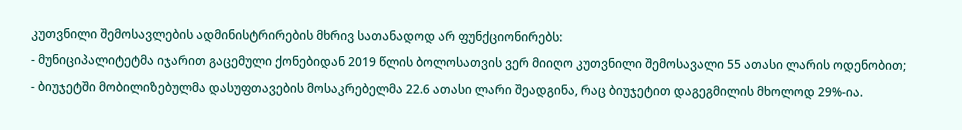კუთვნილი შემოსავლების ადმინისტრირების მხრივ სათანადოდ არ ფუნქციონირებს:
- მუნიციპალიტეტმა იჯარით გაცემული ქონებიდან 2019 წლის ბოლოსათვის ვერ მიიღო კუთვნილი შემოსავალი 55 ათასი ლარის ოდენობით;
- ბიუჯეტში მობილიზებულმა დასუფთავების მოსაკრებელმა 22.6 ათასი ლარი შეადგინა, რაც ბიუჯეტით დაგეგმილის მხოლოდ 29%-ია.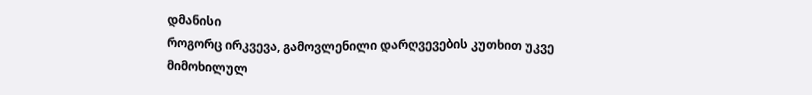დმანისი
როგორც ირკვევა, გამოვლენილი დარღვევების კუთხით უკვე მიმოხილულ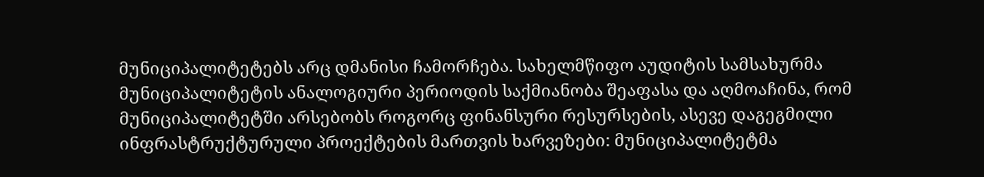მუნიციპალიტეტებს არც დმანისი ჩამორჩება. სახელმწიფო აუდიტის სამსახურმა მუნიციპალიტეტის ანალოგიური პერიოდის საქმიანობა შეაფასა და აღმოაჩინა, რომ მუნიციპალიტეტში არსებობს როგორც ფინანსური რესურსების, ასევე დაგეგმილი ინფრასტრუქტურული პროექტების მართვის ხარვეზები: მუნიციპალიტეტმა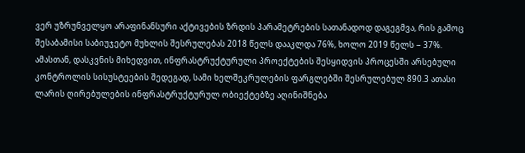ვერ უზრუნველყო არაფინანსური აქტივების ზრდის პარამეტრების სათანადოდ დაგეგმვა, რის გამოც შესაბამისი საბიუჯეტო მუხლის შესრულებას 2018 წელს დააკლდა 76%, ხოლო 2019 წელს − 37%.
ამასთან, დასკვნის მიხედვით, ინფრასტრუქტურული პროექტების შესყიდვის პროცესში არსებული კონტროლის სისუსტეების შედეგად, სამი ხელშეკრულების ფარგლებში შესრულებულ 890.3 ათასი ლარის ღირებულების ინფრასტრუქტურულ ობიექტებზე აღინიშნება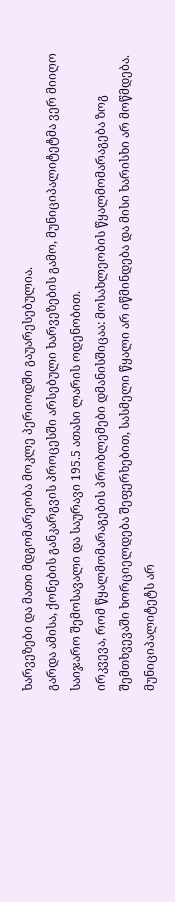ხარვეზები და მათი მდგომარეობა მოკლე პერიოდში გაუარესებულია.
გარდა ამისა, ქონების განკარგვის პროცესში არსებული ხარვეზების გამო, მუნიციპალიტეტმა ვერ მიიღო საიჯარო შემოსავალი და საურავი 195.5 ათასი ლარის ოდენობით.
ირკვევა, რომ წყალმომარაგების პრობლემები დმანისშიცაა: მოსახლეობის წყალმომარაგება ზოგ შემთხვევაში ხორციელდება შეფერხებით, სასმელი წყალი არ იწმინდება და მისი ხარისხი არ მოწმდება. მუნიციპალიტეტს არ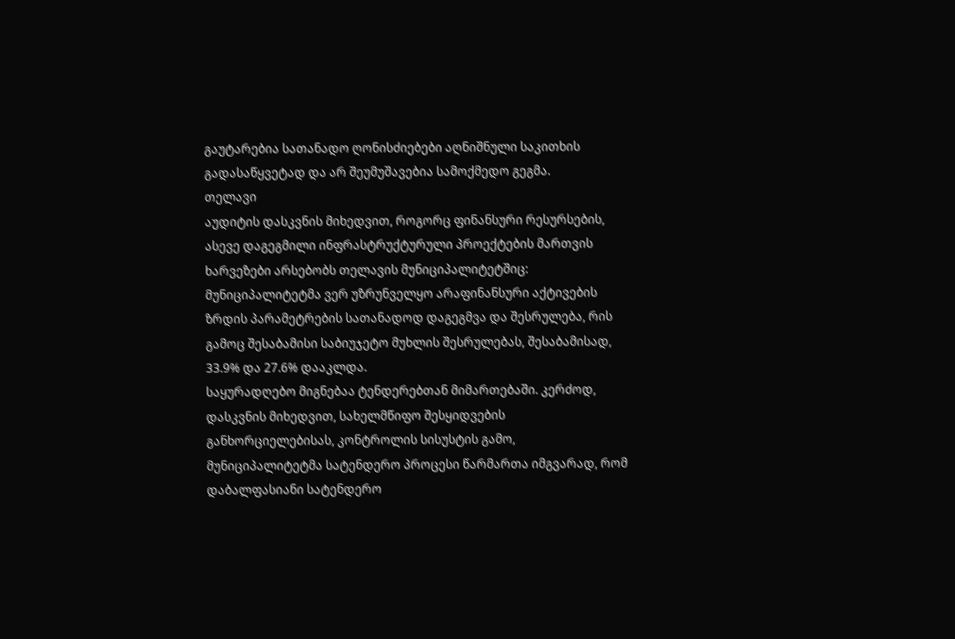გაუტარებია სათანადო ღონისძიებები აღნიშნული საკითხის გადასაწყვეტად და არ შეუმუშავებია სამოქმედო გეგმა.
თელავი
აუდიტის დასკვნის მიხედვით, როგორც ფინანსური რესურსების, ასევე დაგეგმილი ინფრასტრუქტურული პროექტების მართვის ხარვეზები არსებობს თელავის მუნიციპალიტეტშიც: მუნიციპალიტეტმა ვერ უზრუნველყო არაფინანსური აქტივების ზრდის პარამეტრების სათანადოდ დაგეგმვა და შესრულება, რის გამოც შესაბამისი საბიუჯეტო მუხლის შესრულებას, შესაბამისად, 33.9% და 27.6% დააკლდა.
საყურადღებო მიგნებაა ტენდერებთან მიმართებაში. კერძოდ, დასკვნის მიხედვით, სახელმწიფო შესყიდვების განხორციელებისას, კონტროლის სისუსტის გამო, მუნიციპალიტეტმა სატენდერო პროცესი წარმართა იმგვარად, რომ დაბალფასიანი სატენდერო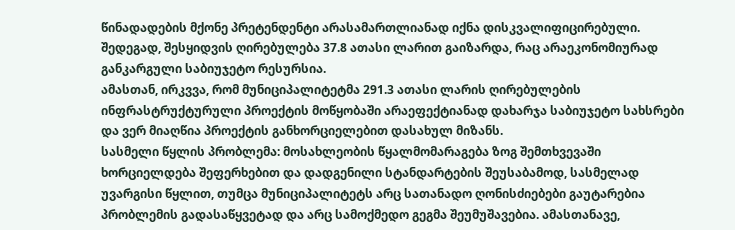წინადადების მქონე პრეტენდენტი არასამართლიანად იქნა დისკვალიფიცირებული. შედეგად, შესყიდვის ღირებულება 37.8 ათასი ლარით გაიზარდა, რაც არაეკონომიურად განკარგული საბიუჯეტო რესურსია.
ამასთან, ირკვვა, რომ მუნიციპალიტეტმა 291.3 ათასი ლარის ღირებულების ინფრასტრუქტურული პროექტის მოწყობაში არაეფექტიანად დახარჯა საბიუჯეტო სახსრები და ვერ მიაღწია პროექტის განხორციელებით დასახულ მიზანს.
სასმელი წყლის პრობლემა: მოსახლეობის წყალმომარაგება ზოგ შემთხვევაში ხორციელდება შეფერხებით და დადგენილი სტანდარტების შეუსაბამოდ, სასმელად უვარგისი წყლით, თუმცა მუნიციპალიტეტს არც სათანადო ღონისძიებები გაუტარებია პრობლემის გადასაწყვეტად და არც სამოქმედო გეგმა შეუმუშავებია. ამასთანავე,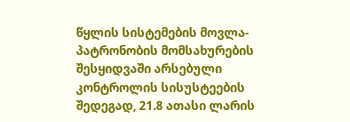წყლის სისტემების მოვლა-პატრონობის მომსახურების შესყიდვაში არსებული კონტროლის სისუსტეების შედეგად, 21.8 ათასი ლარის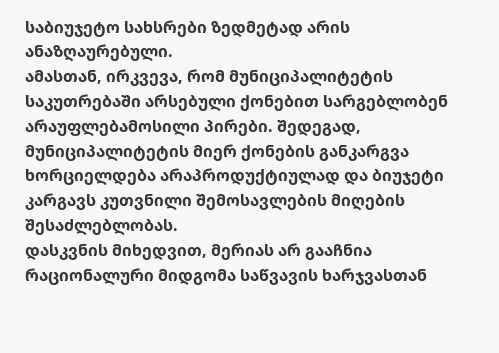საბიუჯეტო სახსრები ზედმეტად არის ანაზღაურებული.
ამასთან, ირკვევა, რომ მუნიციპალიტეტის საკუთრებაში არსებული ქონებით სარგებლობენ არაუფლებამოსილი პირები. შედეგად, მუნიციპალიტეტის მიერ ქონების განკარგვა ხორციელდება არაპროდუქტიულად და ბიუჯეტი კარგავს კუთვნილი შემოსავლების მიღების შესაძლებლობას.
დასკვნის მიხედვით, მერიას არ გააჩნია რაციონალური მიდგომა საწვავის ხარჯვასთან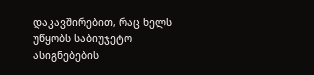დაკავშირებით, რაც ხელს უწყობს საბიუჯეტო ასიგნებების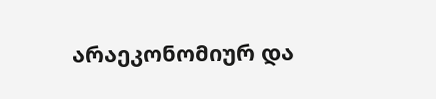არაეკონომიურ და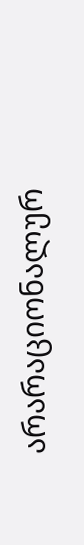არარაციონალურ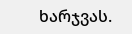ხარჯვას.